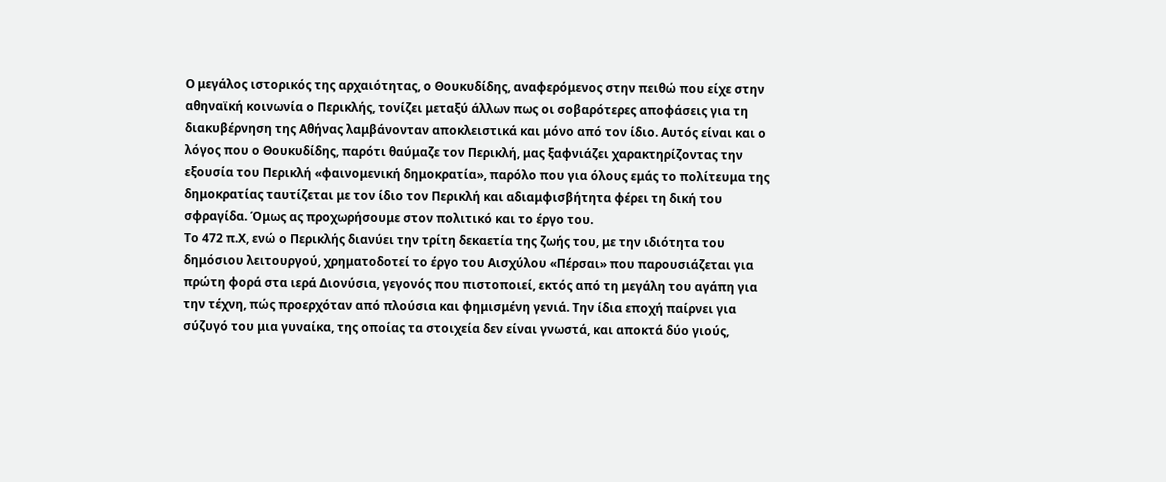Ο μεγάλος ιστορικός της αρχαιότητας, ο Θουκυδίδης, αναφερόμενος στην πειθώ που είχε στην αθηναϊκή κοινωνία ο Περικλής, τονίζει μεταξύ άλλων πως οι σοβαρότερες αποφάσεις για τη διακυβέρνηση της Αθήνας λαμβάνονταν αποκλειστικά και μόνο από τον ίδιο. Αυτός είναι και ο λόγος που ο Θουκυδίδης, παρότι θαύμαζε τον Περικλή, μας ξαφνιάζει χαρακτηρίζοντας την εξουσία του Περικλή «φαινομενική δημοκρατία», παρόλο που για όλους εμάς το πολίτευμα της δημοκρατίας ταυτίζεται με τον ίδιο τον Περικλή και αδιαμφισβήτητα φέρει τη δική του σφραγίδα. Όμως ας προχωρήσουμε στον πολιτικό και το έργο του.
Το 472 π.Χ, ενώ ο Περικλής διανύει την τρίτη δεκαετία της ζωής του, με την ιδιότητα του δημόσιου λειτουργού, χρηματοδοτεί το έργο του Αισχύλου «Πέρσαι» που παρουσιάζεται για πρώτη φορά στα ιερά Διονύσια, γεγονός που πιστοποιεί, εκτός από τη μεγάλη του αγάπη για την τέχνη, πώς προερχόταν από πλούσια και φημισμένη γενιά. Την ίδια εποχή παίρνει για σύζυγό του μια γυναίκα, της οποίας τα στοιχεία δεν είναι γνωστά, και αποκτά δύο γιούς,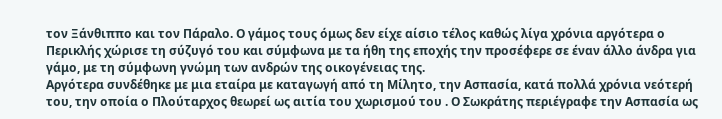τον Ξάνθιππο και τον Πάραλο. Ο γάμος τους όμως δεν είχε αίσιο τέλος καθώς λίγα χρόνια αργότερα ο Περικλής χώρισε τη σύζυγό του και σύμφωνα με τα ήθη της εποχής την προσέφερε σε έναν άλλο άνδρα για γάμο, με τη σύμφωνη γνώμη των ανδρών της οικογένειας της.
Αργότερα συνδέθηκε με μια εταίρα με καταγωγή από τη Μίλητο, την Ασπασία, κατά πολλά χρόνια νεότερή του, την οποία ο Πλούταρχος θεωρεί ως αιτία του χωρισμού του . Ο Σωκράτης περιέγραφε την Ασπασία ως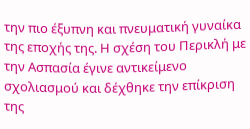την πιο έξυπνη και πνευματική γυναίκα της εποχής της. Η σχέση του Περικλή με την Ασπασία έγινε αντικείμενο σχολιασμού και δέχθηκε την επίκριση της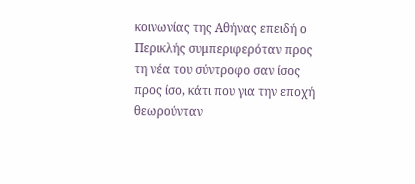κοινωνίας της Αθήνας επειδή ο Περικλής συμπεριφερόταν προς τη νέα του σύντροφο σαν ίσος προς ίσο, κάτι που για την εποχή θεωρούνταν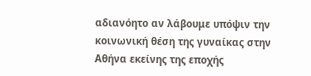αδιανόητο αν λάβουμε υπόψιν την κοινωνική θέση της γυναίκας στην Αθήνα εκείνης της εποχής